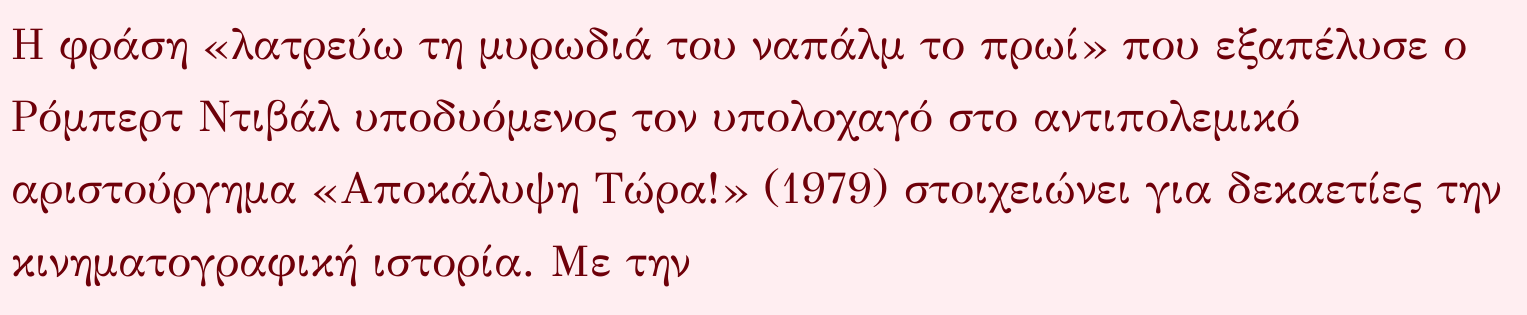Η φράση «λατρεύω τη μυρωδιά του ναπάλμ το πρωί» που εξαπέλυσε ο Ρόμπερτ Ντιβάλ υποδυόμενος τον υπολοχαγό στο αντιπολεμικό αριστούργημα «Αποκάλυψη Τώρα!» (1979) στοιχειώνει για δεκαετίες την κινηματογραφική ιστορία. Με την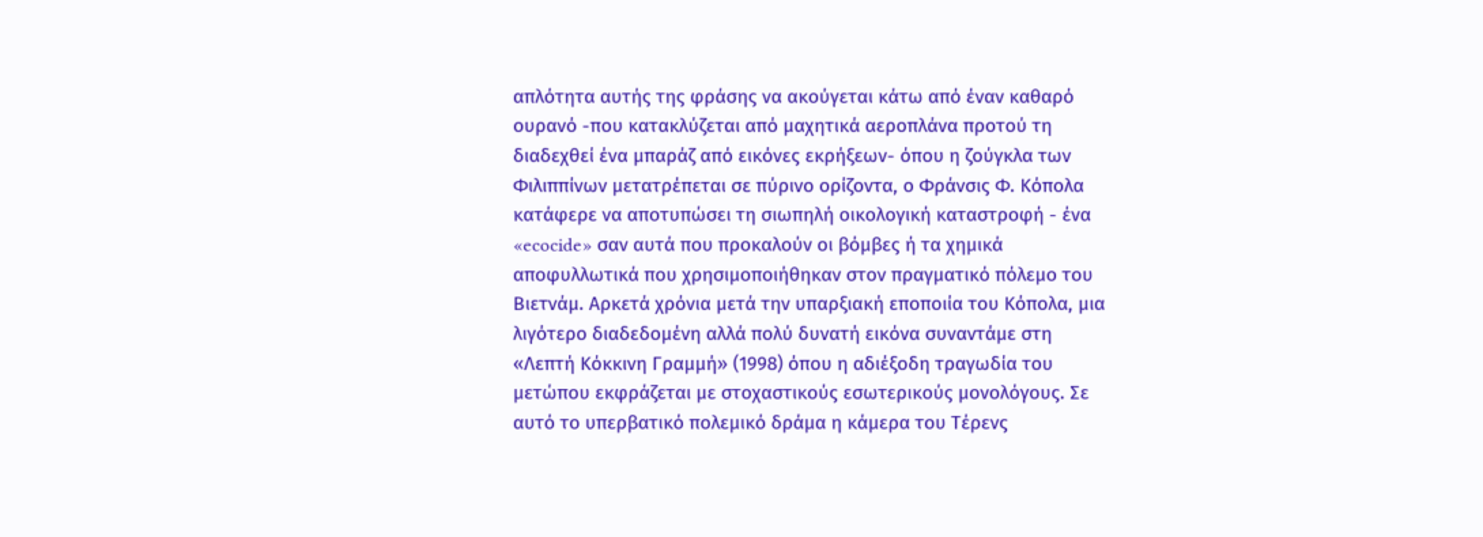απλότητα αυτής της φράσης να ακούγεται κάτω από έναν καθαρό ουρανό -που κατακλύζεται από μαχητικά αεροπλάνα προτού τη διαδεχθεί ένα μπαράζ από εικόνες εκρήξεων- όπου η ζούγκλα των Φιλιππίνων μετατρέπεται σε πύρινο ορίζοντα, ο Φράνσις Φ. Κόπολα κατάφερε να αποτυπώσει τη σιωπηλή οικολογική καταστροφή - ένα «ecocide» σαν αυτά που προκαλούν οι βόμβες ή τα χημικά αποφυλλωτικά που χρησιμοποιήθηκαν στον πραγματικό πόλεμο του Βιετνάμ. Αρκετά χρόνια μετά την υπαρξιακή εποποιία του Κόπολα, μια λιγότερο διαδεδομένη αλλά πολύ δυνατή εικόνα συναντάμε στη «Λεπτή Κόκκινη Γραμμή» (1998) όπου η αδιέξοδη τραγωδία του μετώπου εκφράζεται με στοχαστικούς εσωτερικούς μονολόγους. Σε αυτό το υπερβατικό πολεμικό δράμα η κάμερα του Τέρενς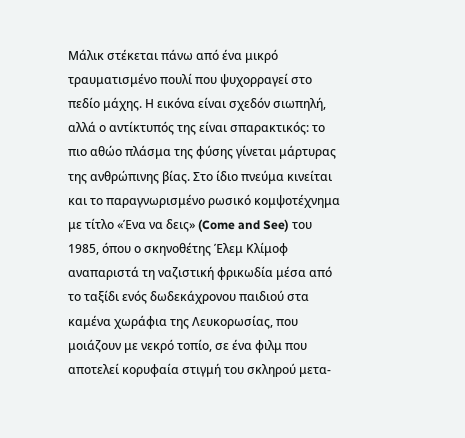Μάλικ στέκεται πάνω από ένα μικρό τραυματισμένο πουλί που ψυχορραγεί στο πεδίο μάχης. Η εικόνα είναι σχεδόν σιωπηλή, αλλά ο αντίκτυπός της είναι σπαρακτικός: το πιο αθώο πλάσμα της φύσης γίνεται μάρτυρας της ανθρώπινης βίας. Στο ίδιο πνεύμα κινείται και το παραγνωρισμένο ρωσικό κομψοτέχνημα με τίτλο «Ένα να δεις» (Come and See) του 1985, όπου ο σκηνοθέτης Έλεμ Κλίμοφ αναπαριστά τη ναζιστική φρικωδία μέσα από το ταξίδι ενός δωδεκάχρονου παιδιού στα καμένα χωράφια της Λευκορωσίας, που μοιάζουν με νεκρό τοπίο, σε ένα φιλμ που αποτελεί κορυφαία στιγμή του σκληρού μετα-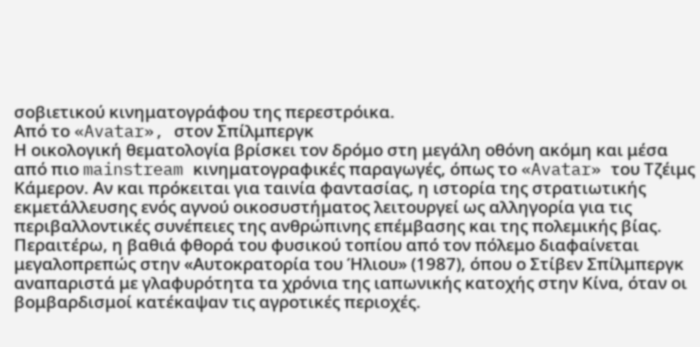σοβιετικού κινηματογράφου της περεστρόικα.
Από το «Avatar», στον Σπίλμπεργκ
Η οικολογική θεματολογία βρίσκει τον δρόμο στη μεγάλη οθόνη ακόμη και μέσα από πιο mainstream κινηματογραφικές παραγωγές, όπως το «Avatar» του Τζέιμς Κάμερον. Αν και πρόκειται για ταινία φαντασίας, η ιστορία της στρατιωτικής εκμετάλλευσης ενός αγνού οικοσυστήματος λειτουργεί ως αλληγορία για τις περιβαλλοντικές συνέπειες της ανθρώπινης επέμβασης και της πολεμικής βίας. Περαιτέρω, η βαθιά φθορά του φυσικού τοπίου από τον πόλεμο διαφαίνεται μεγαλοπρεπώς στην «Αυτοκρατορία του Ήλιου» (1987), όπου ο Στίβεν Σπίλμπεργκ αναπαριστά με γλαφυρότητα τα χρόνια της ιαπωνικής κατοχής στην Κίνα, όταν οι βομβαρδισμοί κατέκαψαν τις αγροτικές περιοχές.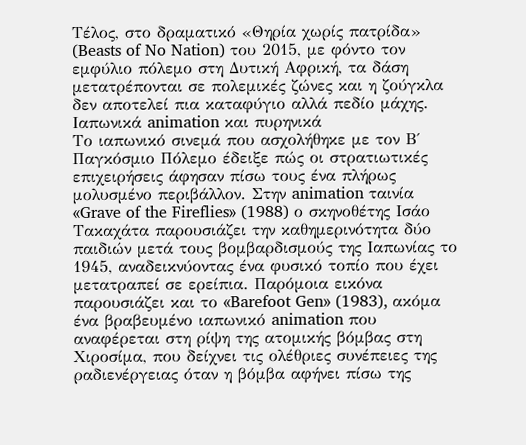Τέλος, στο δραματικό «Θηρία χωρίς πατρίδα» (Beasts of No Nation) του 2015, με φόντο τον εμφύλιο πόλεμο στη Δυτική Αφρική, τα δάση μετατρέπονται σε πολεμικές ζώνες και η ζούγκλα δεν αποτελεί πια καταφύγιο αλλά πεδίο μάχης.
Ιαπωνικά animation και πυρηνικά
Το ιαπωνικό σινεμά που ασχολήθηκε με τον Β΄ Παγκόσμιο Πόλεμο έδειξε πώς οι στρατιωτικές επιχειρήσεις άφησαν πίσω τους ένα πλήρως μολυσμένο περιβάλλον. Στην animation ταινία «Grave of the Fireflies» (1988) ο σκηνοθέτης Ισάο Τακαχάτα παρουσιάζει την καθημερινότητα δύο παιδιών μετά τους βομβαρδισμούς της Ιαπωνίας το 1945, αναδεικνύοντας ένα φυσικό τοπίο που έχει μετατραπεί σε ερείπια. Παρόμοια εικόνα παρουσιάζει και το «Barefoot Gen» (1983), ακόμα ένα βραβευμένο ιαπωνικό animation που αναφέρεται στη ρίψη της ατομικής βόμβας στη Χιροσίμα, που δείχνει τις ολέθριες συνέπειες της ραδιενέργειας όταν η βόμβα αφήνει πίσω της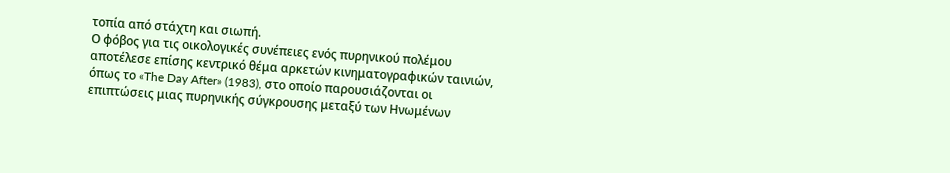τοπία από στάχτη και σιωπή.
Ο φόβος για τις οικολογικές συνέπειες ενός πυρηνικού πολέμου αποτέλεσε επίσης κεντρικό θέμα αρκετών κινηματογραφικών ταινιών, όπως το «The Day After» (1983), στο οποίο παρουσιάζονται οι επιπτώσεις μιας πυρηνικής σύγκρουσης μεταξύ των Ηνωμένων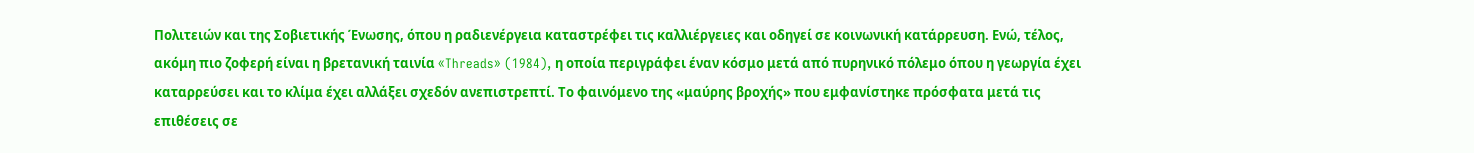Πολιτειών και της Σοβιετικής Ένωσης, όπου η ραδιενέργεια καταστρέφει τις καλλιέργειες και οδηγεί σε κοινωνική κατάρρευση. Ενώ, τέλος, ακόμη πιο ζοφερή είναι η βρετανική ταινία «Threads» (1984), η οποία περιγράφει έναν κόσμο μετά από πυρηνικό πόλεμο όπου η γεωργία έχει καταρρεύσει και το κλίμα έχει αλλάξει σχεδόν ανεπιστρεπτί. Το φαινόμενο της «μαύρης βροχής» που εμφανίστηκε πρόσφατα μετά τις επιθέσεις σε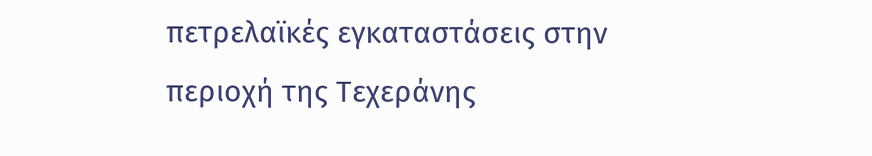πετρελαϊκές εγκαταστάσεις στην περιοχή της Τεχεράνης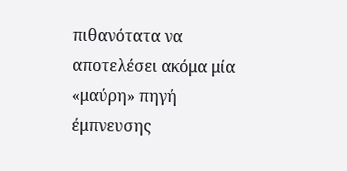πιθανότατα να αποτελέσει ακόμα μία «μαύρη» πηγή έμπνευσης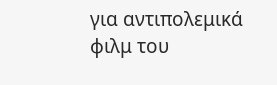για αντιπολεμικά φιλμ του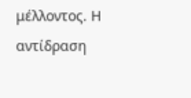μέλλοντος. Η αντίδραση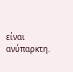είναι ανύπαρκτη.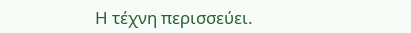Η τέχνη περισσεύει.